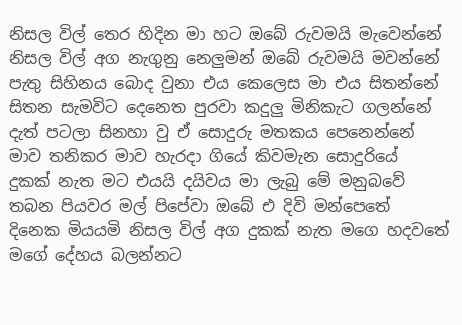නිසල විල් තෙර හිදින මා හට ඔබේ රුවමයි මැවෙන්නේ
නිසල විල් අග නැගුනු නෙලුමන් ඔබේ රුවමයි මවන්නේ
පැතු සිහිනය බොද වුනා එය කෙලෙස මා එය සිතන්නේ
සිතන සැමවිට දෙනෙත පුරවා කදුලු මිනිකැට ගලන්නේ
දැත් පටලා සිනහා වු ඒ සොදුරු මතකය පෙනෙන්නේ
මාව තනිකර මාව හැරදා ගියේ කිවමැන සොදුරියේ
දුකක් නැත මට එයයි දයිවය මා ලැබු මේ මනුබවේ
තබන පියවර මල් පිපේවා ඔබේ එ දිවි මන්පෙතේ
දිනෙක මියයමි නිසල විල් අග දුකක් නැත මගෙ හදවතේ
මගේ දේහය බලන්නට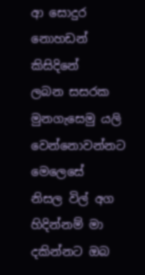ආ සොදුර නොහඩන් කිසිදිනේ
ලබන සසරක මුනගැසෙමු යලි වෙන්නොවන්නට මෙලෙසේ
නිසල විල් අග හිදින්නම් මා දකින්නට ඔබ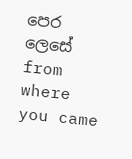පෙර ලෙසේ
from where you came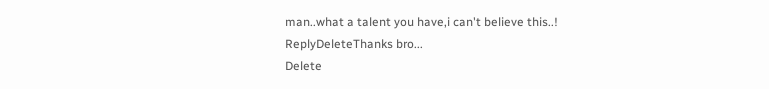man..what a talent you have,i can't believe this..!
ReplyDeleteThanks bro...
Delete